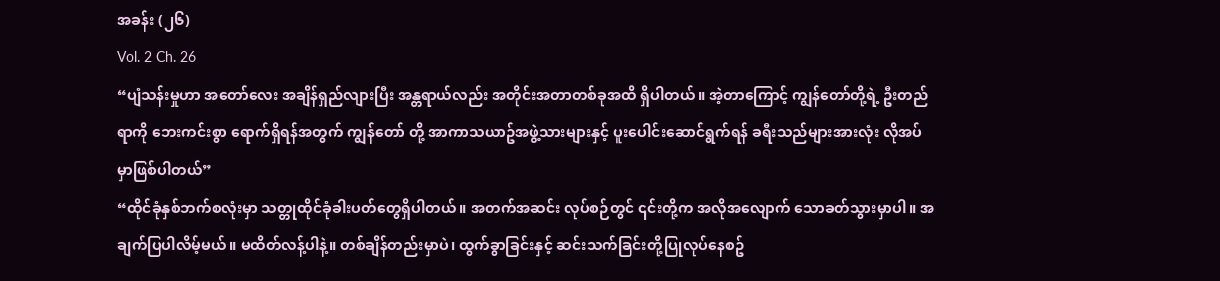အခန်း (၂၆)
Vol. 2 Ch. 26
“ပျံသန်းမှုဟာ အတော်လေး အချိန်ရှည်လျားပြီး အန္တရာယ်လည်း အတိုင်းအတာတစ်ခုအထိ ရှိပါတယ်။ အဲ့တာကြောင့် ကျွန်တော်တို့ရဲ့ ဦးတည်ရာကို ဘေးကင်းစွာ ရောက်ရှိရန်အတွက် ကျွန်တော် တို့ အာကာသယာဥ်အဖွဲ့သားများနှင့် ပူးပေါင်းဆောင်ရွက်ရန် ခရီးသည်များအားလုံး လိုအပ်မှာဖြစ်ပါတယ်”
“ထိုင်ခုံနှစ်ဘက်စလုံးမှာ သတ္တုထိုင်ခုံခါးပတ်တွေရှိပါတယ်။ အတက်အဆင်း လုပ်စဉ်တွင် ၎င်းတို့က အလိုအလျောက် သောခတ်သွားမှာပါ။ အချက်ပြပါလိမ့်မယ်။ မထိတ်လန့်ပါနဲ့။ တစ်ချိန်တည်းမှာပဲ၊ ထွက်ခွာခြင်းနှင့် ဆင်းသက်ခြင်းတို့ပြုလုပ်နေစဥ်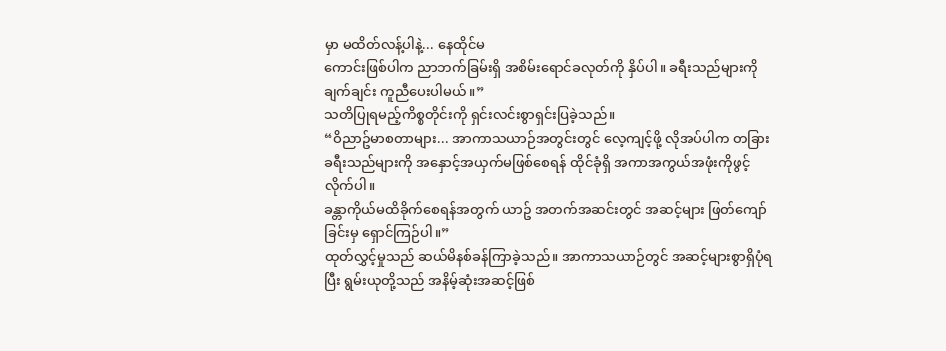မှာ မထိတ်လန့်ပါနဲ့... နေထိုင်မ
ကောင်းဖြစ်ပါက ညာဘက်ခြမ်းရှိ အစိမ်းရောင်ခလုတ်ကို နှိပ်ပါ။ ခရီးသည်များကို ချက်ချင်း ကူညီပေးပါမယ်။”
သတိပြုရမည့်ကိစ္စတိုင်းကို ရှင်းလင်းစွာရှင်းပြခဲ့သည်။
“ဝိညာဥ်မာစတာများ... အာကာသယာဉ်အတွင်းတွင် လေ့ကျင့်ဖို့ လိုအပ်ပါက တခြားခရီးသည်များကို အနှောင့်အယှက်မဖြစ်စေရန် ထိုင်ခုံရှိ အကာအကွယ်အဖုံးကိုဖွင့်လိုက်ပါ။
ခန္တာကိုယ်မထိခိုက်စေရန်အတွက် ယာဥ် အတက်အဆင်းတွင် အဆင့်များ ဖြတ်ကျော်ခြင်းမှ ရှောင်ကြဉ်ပါ။”
ထုတ်လွှင့်မှုသည် ဆယ်မိနစ်ခန်ကြာခဲ့သည်။ အာကာသယာဉ်တွင် အဆင့်များစွာရှိပုံရပြီး ရွမ်းယုတို့သည် အနိမ့်ဆုံးအဆင့်ဖြစ်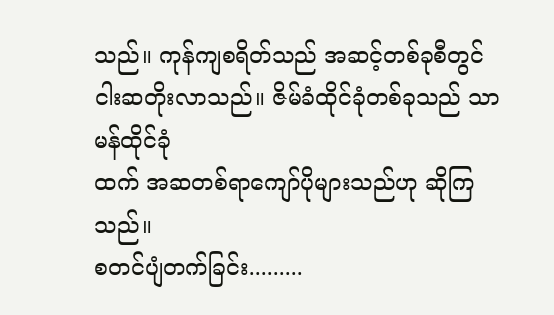သည်။ ကုန်ကျစရိတ်သည် အဆင့်တစ်ခုစီတွင် ငါးဆတိုးလာသည်။ ဇိမ်ခံထိုင်ခုံတစ်ခုသည် သာမန်ထိုင်ခုံ
ထက် အဆတစ်ရာကျော်ပိုများသည်ဟု ဆိုကြသည်။
စတင်ပျံတက်ခြင်း.........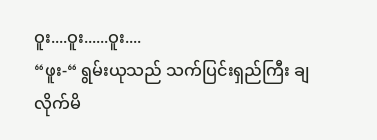ဝူး....ဝူး......ဝူး....
“ဖူး-“ ရွမ်းယုသည် သက်ပြင်းရှည်ကြီး ချလိုက်မိ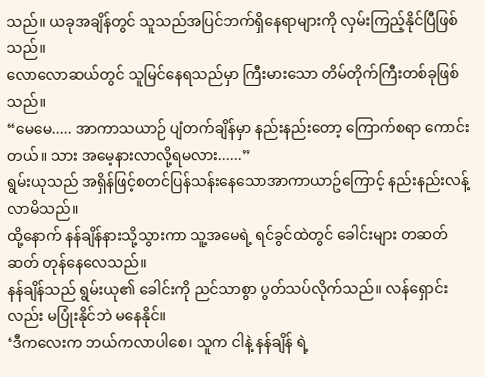သည်။ ယခုအချိန်တွင် သူသည်အပြင်ဘက်ရှိနေရာများကို လှမ်းကြည့်နိုင်ပြီဖြစ်သည်။
လောလောဆယ်တွင် သူမြင်နေရသည်မှာ ကြီးမားသော တိမ်တိုက်ကြီးတစ်ခုဖြစ်သည်။
“မေမေ..... အာကာသယာဉ် ပျံတက်ချိန်မှာ နည်းနည်းတော့ ကြောက်စရာ ကောင်းတယ်။ သား အမေ့နားလာလို့ရမလား......”
ရွမ်းယုသည် အရှိန်ဖြင့်စတင်ပြန်သန်းနေသောအာကာယာဥ်ကြောင့် နည်းနည်းလန့်လာမိသည်။
ထို့နောက် နန်ချိန်နားသို့သွားကာ သူ့အမေရဲ့ ရင်ခွင်ထဲတွင် ခေါင်းများ တဆတ်ဆတ် တုန်နေလေသည်။
နန်ချိန်သည် ရွမ်းယု၏ ခေါင်းကို ညင်သာစွာ ပွတ်သပ်လိုက်သည်။ လန်ရှောင်းလည်း မပြုံးနိုင်ဘဲ မနေနိုင်။
‘ဒီကလေးက ဘယ်ကလာပါစေ၊ သူက ငါနဲ့ နန်ချိန် ရဲ့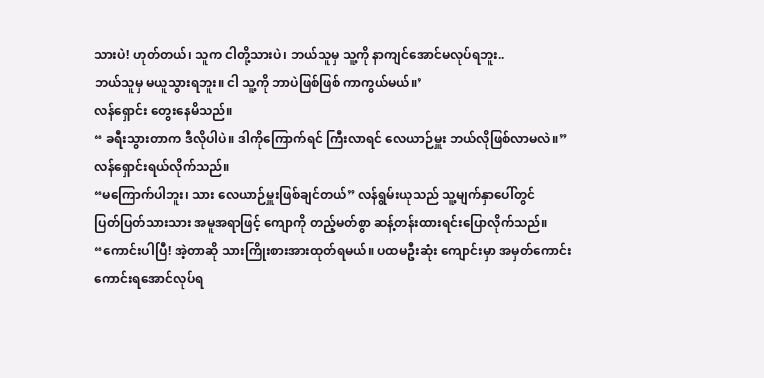သားပဲ! ဟုတ်တယ်၊ သူက ငါတို့သားပဲ၊ ဘယ်သူမှ သူ့ကို နာကျင်အောင်မလုပ်ရဘူး..
ဘယ်သူမှ မယူသွားရဘူး။ ငါ သူ့ကို ဘာပဲဖြစ်ဖြစ် ကာကွယ်မယ်။’
လန်ရှောင်း တွေးနေမိသည်။
“ ခရီးသွားတာက ဒီလိုပါပဲ။ ဒါကိုကြောက်ရင် ကြီးလာရင် လေယာဉ်မှူး ဘယ်လိုဖြစ်လာမလဲ။”
လန်ရှောင်းရယ်လိုက်သည်။
“မကြောက်ပါဘူး၊ သား လေယာဉ်မှူးဖြစ်ချင်တယ်” လန်ရွမ်းယုသည် သူ့မျက်နှာပေါ်တွင်
ပြတ်ပြတ်သားသား အမူအရာဖြင့် ကျောကို တည့်မတ်စွာ ဆန့်တန်းထားရင်းပြောလိုက်သည်။
“ကောင်းပါပြီ! အဲ့တာဆို သားကြိုးစားအားထုတ်ရမယ်။ ပထမဦးဆုံး ကျောင်းမှာ အမှတ်ကောင်းကောင်းရအောင်လုပ်ရ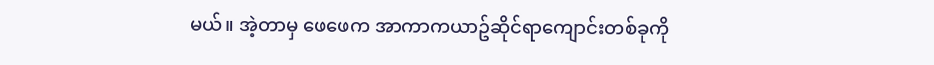မယ်။ အဲ့တာမှ ဖေဖေက အာကာကယာဥ်ဆိုင်ရာကျောင်းတစ်ခုကို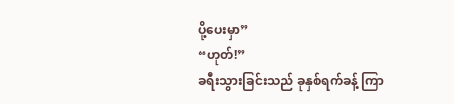ပို့ပေးမှာ”
“ဟုတ်!”
ခရီးသွားခြင်းသည် ခုနှစ်ရက်ခန့် ကြာ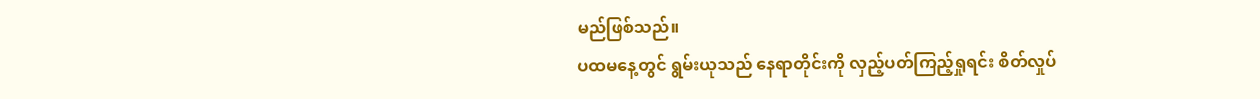မည်ဖြစ်သည်။
ပထမနေ့တွင် ရွမ်းယုသည် နေရာတိုင်းကို လှည့်ပတ်ကြည့်ရှုရင်း စိတ်လှုပ်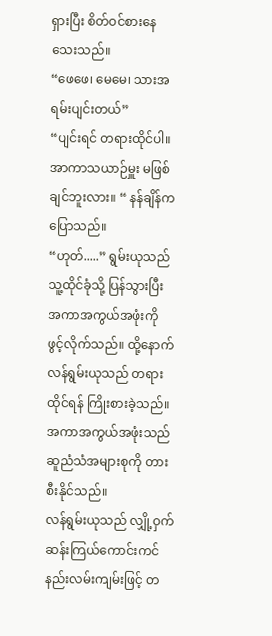ရှားပြီး စိတ်ဝင်စားနေသေးသည်။
“ဖေဖေ၊ မေမေ၊ သားအရမ်းပျင်းတယ်”
“ပျင်းရင် တရားထိုင်ပါ။ အာကာသယာဉ်မှူး မဖြစ်ချင်ဘူးလား။ “ နန်ချိန်က ပြောသည်။
“ဟုတ်.....” ရွမ်းယုသည် သူ့ထိုင်ခုံသို့ ပြန်သွားပြီး အကာအကွယ်အဖုံးကို ဖွင့်လိုက်သည်။ ထို့နောက် လန်ရွမ်းယုသည် တရားထိုင်ရန် ကြိုးစားခဲ့သည်။
အကာအကွယ်အဖုံးသည် ဆူညံသံအများစုကို တားစီးနိုင်သည်။
လန်ရွမ်းယုသည် လျှို့ဝှက်ဆန်းကြယ်ကောင်းကင်နည်းလမ်းကျမ်းဖြင့် တ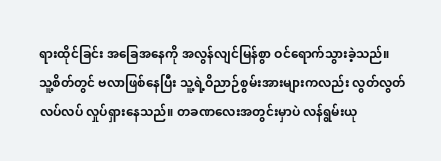ရားထိုင်ခြင်း အခြေအနေကို အလွန်လျင်မြန်စွာ ဝင်ရောက်သွားခဲ့သည်။
သူ့စိတ်တွင် ဗလာဖြစ်နေပြီး သူ့ရဲ့ဝိညာဉ်စွမ်းအားများကလည်း လွတ်လွတ်လပ်လပ် လှုပ်ရှားနေသည်။ တခဏလေးအတွင်းမှာပဲ လန်ရွမ်းယု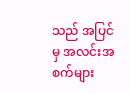သည် အပြင်မှ အလင်းအစက်များ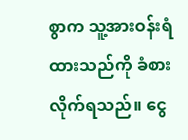စွာက သူ့အားဝန်းရံထားသည်ကို ခံစားလိုက်ရသည်။ ငွေ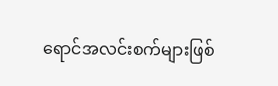ရောင်အလင်းစက်များဖြစ်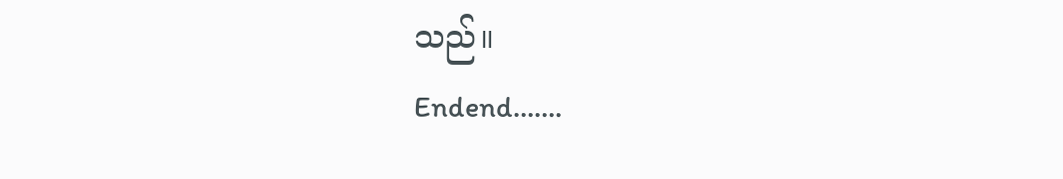သည်။
Endend…….